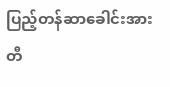ပြည့်တန်ဆာခေါင်းအားတီ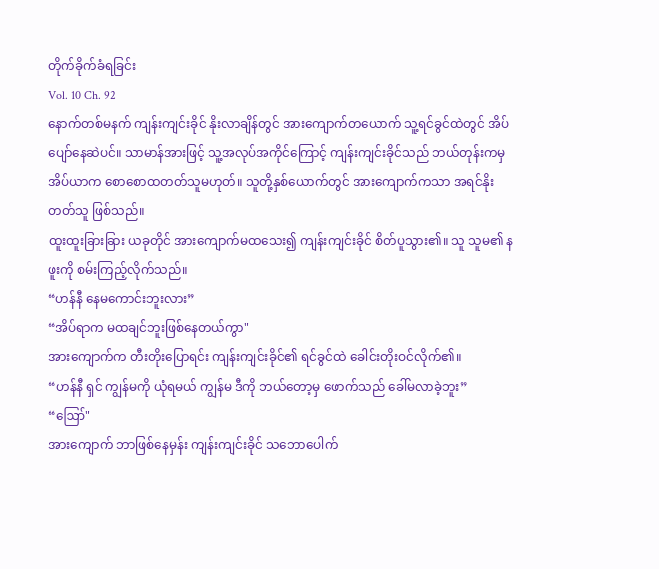တိုက်ခိုက်ခံရခြင်း
Vol. 10 Ch. 92
နောက်တစ်မနက် ကျန်းကျင်းခိုင် နိုးလာချိန်တွင် အားကျောက်တယောက် သူ့ရင်ခွင်ထဲတွင် အိပ်ပျော်နေဆဲပင်။ သာမာန်အားဖြင့် သူ့အလုပ်အကိုင်ကြောင့် ကျန်းကျင်းခိုင်သည် ဘယ်တုန်းကမှ အိပ်ယာက စောစောထတတ်သူမဟုတ်။ သူတို့နှစ်ယောက်တွင် အားကျောက်ကသာ အရင်နိုးတတ်သူ ဖြစ်သည်။
ထူးထူးခြားခြား ယခုတိုင် အားကျောက်မထသေး၍ ကျန်းကျင်းခိုင် စိတ်ပူသွား၏။ သူ သူမ၏ နဖူးကို စမ်းကြည့်လိုက်သည်။
“ဟန်နီ နေမကောင်းဘူးလား”
“အိပ်ရာက မထချင်ဘူးဖြစ်နေတယ်ကွာ"
အားကျောက်က တီးတိုးပြောရင်း ကျန်းကျင်းခိုင်၏ ရင်ခွင်ထဲ ခေါင်းတိုးဝင်လိုက်၏။
“ဟန်နီ ရှင် ကျွန်မကို ယုံရမယ် ကျွန်မ ဒီကို ဘယ်တော့မှ ဖောက်သည် ခေါ်မလာခဲ့ဘူး”
“ဪ"
အားကျောက် ဘာဖြစ်နေမှန်း ကျန်းကျင်းခိုင် သဘောပေါက်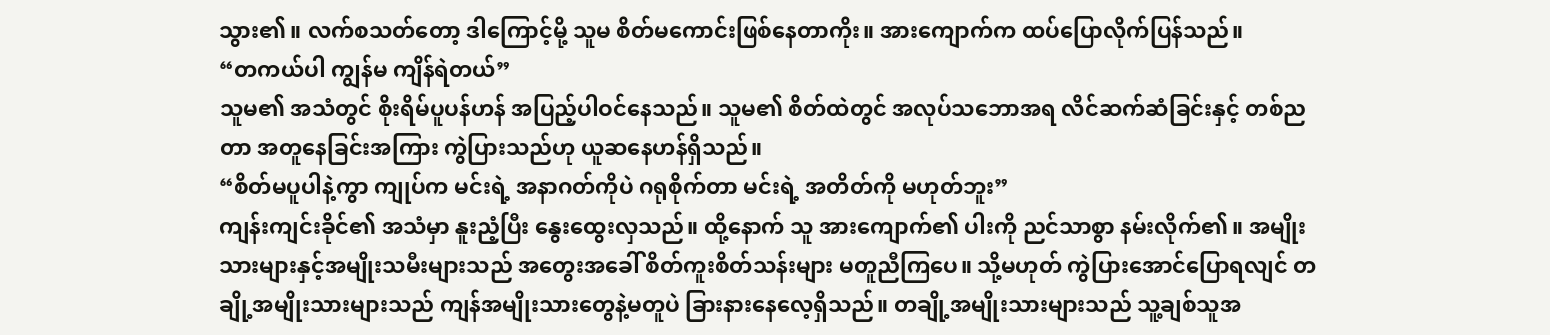သွား၏။ လက်စသတ်တော့ ဒါကြောင့်မို့ သူမ စိတ်မကောင်းဖြစ်နေတာကိုး။ အားကျောက်က ထပ်ပြောလိုက်ပြန်သည်။
“တကယ်ပါ ကျွန်မ ကျိန်ရဲတယ်”
သူမ၏ အသံတွင် စိုးရိမ်ပူပန်ဟန် အပြည့်ပါဝင်နေသည်။ သူမ၏ စိတ်ထဲတွင် အလုပ်သဘောအရ လိင်ဆက်ဆံခြင်းနှင့် တစ်ညတာ အတူနေခြင်းအကြား ကွဲပြားသည်ဟု ယူဆနေဟန်ရှိသည်။
“စိတ်မပူပါနဲ့ကွာ ကျုပ်က မင်းရဲ့ အနာဂတ်ကိုပဲ ဂရုစိုက်တာ မင်းရဲ့ အတိတ်ကို မဟုတ်ဘူး”
ကျန်းကျင်းခိုင်၏ အသံမှာ နူးညံ့ပြီး နွေးထွေးလှသည်။ ထို့နောက် သူ အားကျောက်၏ ပါးကို ညင်သာစွာ နမ်းလိုက်၏။ အမျိုးသားများနှင့်အမျိုးသမီးများသည် အတွေးအခေါ် စိတ်ကူးစိတ်သန်းများ မတူညီကြပေ။ သို့မဟုတ် ကွဲပြားအောင်ပြောရလျင် တချို့အမျိုးသားများသည် ကျန်အမျိုးသားတွေနဲ့မတူပဲ ခြားနားနေလေ့ရှိသည်။ တချို့အမျိုးသားများသည် သူ့ချစ်သူအ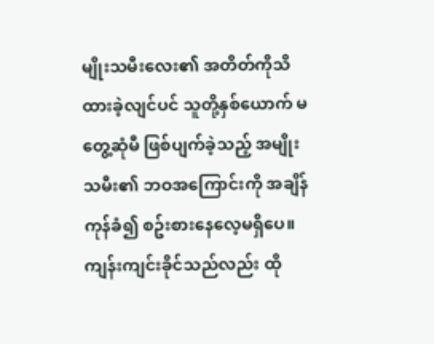မျိုးသမီးလေး၏ အတိတ်ကိုသိထားခဲ့လျင်ပင် သူတို့နှစ်ယောက် မတွေ့ဆုံမီ ဖြစ်ပျက်ခဲ့သည့် အမျိုးသမီး၏ ဘဝအကြောင်းကို အချိန်ကုန်ခံ၍ စဥ်းစားနေလေ့မရှိပေ။ ကျန်းကျင်းခိုင်သည်လည်း ထို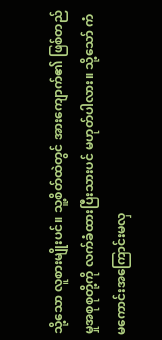သို့သော လူစားမျိုးပင်။ သူ့စိတ်ထဲတွင် အားကျောက်၏ ဖြစ်တည်မှုအစုစုတို့ကို လက်ခံထားပြီးသားပင် မဟုတ်ပါလား။ သို့သော် ကံမကောင်းအကြောင်းမလှ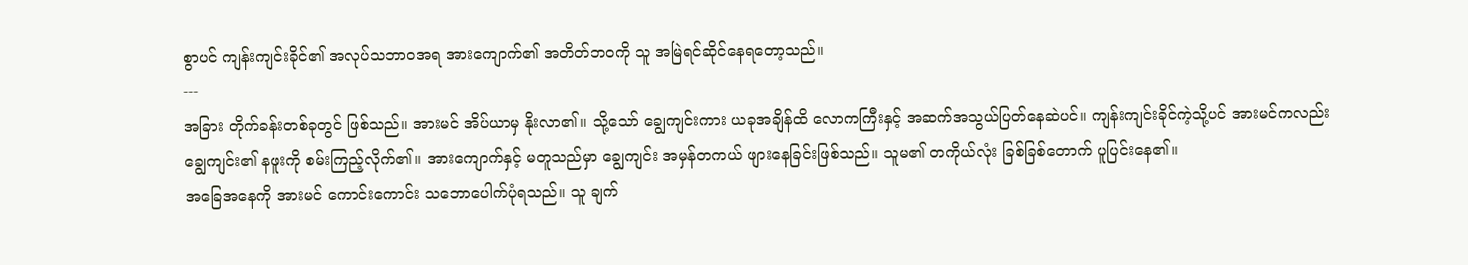စွာပင် ကျန်းကျင်းခိုင်၏ အလုပ်သဘာဝအရ အားကျောက်၏ အတိတ်ဘဝကို သူ အမြဲရင်ဆိုင်နေရတော့သည်။
---
အခြား တိုက်ခန်းတစ်ခုတွင် ဖြစ်သည်။ အားမင် အိပ်ယာမှ နိုးလာ၏။ သို့သော် ချွေကျင်းကား ယခုအချိန်ထိ လောကကြီးနှင့် အဆက်အသွယ်ပြတ်နေဆဲပင်။ ကျန်းကျင်းခိုင်ကဲ့သို့ပင် အားမင်ကလည်း ချွေကျင်း၏ နဖူးကို စမ်းကြည့်လိုက်၏။ အားကျောက်နှင့် မတူသည်မှာ ချွေကျင်း အမှန်တကယ် ဖျားနေခြင်းဖြစ်သည်။ သူမ၏ တကိုယ်လုံး ခြစ်ခြစ်တောက် ပူပြင်းနေ၏။
အခြေအနေကို အားမင် ကောင်းကောင်း သဘောပေါက်ပုံရသည်။ သူ ချက်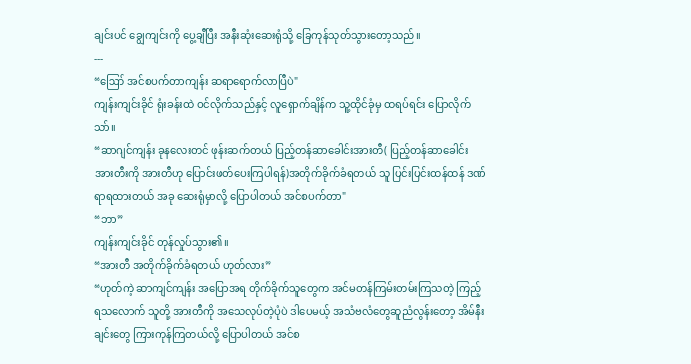ချင်းပင် ချွေကျင်းကို ပွေ့ချီပြီး အနီးဆုံးဆေးရုံသို့ ခြေကုန်သုတ်သွားတော့သည်။
---
“ဪ အင်စပက်တာကျန်း ဆရာရောက်လာပြီပဲ"
ကျန်းကျင်းခိုင် ရုံးခန်းထဲ ဝင်လိုက်သည်နှင့် လူရှောက်ချိန်က သူ့ထိုင်ခုံမှ ထရပ်ရင်း ပြောလိုက်သာ်။
“ဆာဂျင်ကျန်း ခုနလေးတင် ဖုန်းဆက်တယ် ပြည့်တန်ဆာခေါင်းအားတီ( ပြည့်တန်ဆာခေါင်းအားတီးကို အားတီဟု ပြောင်းဖတ်ပေးကြပါရန်)အတိုက်ခိုက်ခံရတယ် သူ ပြင်းပြင်းထန်ထန် ဒဏ်ရာရထားတယ် အခု ဆေးရုံမှာလို့ ပြောပါတယ် အင်စပက်တာ"
“ဘာ”
ကျန်းကျင်းခိုင် တုန်လှုပ်သွား၏။
“အားတီ အတိုက်ခိုက်ခံရတယ် ဟုတ်လား”
“ဟုတ်ကဲ့ ဆာကျင်ကျန်း အပြောအရ တိုက်ခိုက်သူတွေက အင်မတန်ကြမ်းတမ်းကြသတဲ့ ကြည့်ရသလောက် သူတို့ အားတီကို အသေလုပ်တဲ့ပုံပဲ ဒါပေမယ့် အသံဗလံတွေဆူညံလွန်းတော့ အိမ်နီးချင်းတွေ ကြားကုန်ကြတယ်လို့ ပြောပါတယ် အင်စ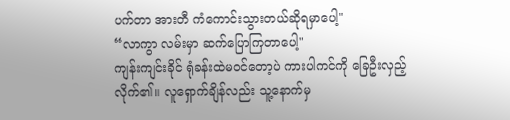ပက်တာ အားတီ ကံကောင်းသွားတယ်ဆိုရမှာပေါ့"
“လာကွာ လမ်းမှာ ဆက်ပြောကြတာပေါ့"
ကျန်းကျင်းခိုင် ရုံခန်းထဲမဝင်တော့ပဲ ကားပါကင်ကို ခြေဦးလှည့်လိုက်၏။ လူရှောက်ချိန်လည်း သူ့နောက်မှ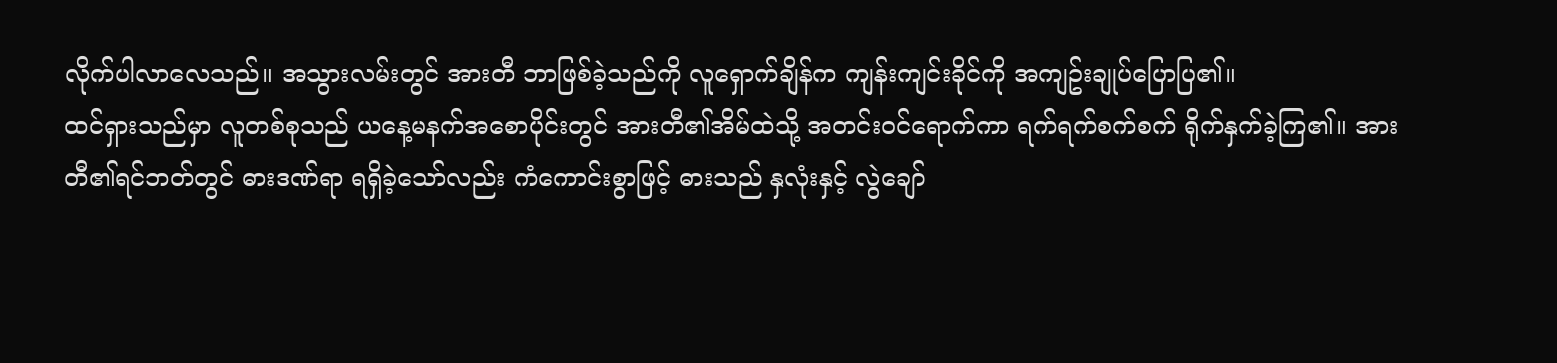လိုက်ပါလာလေသည်။ အသွားလမ်းတွင် အားတီ ဘာဖြစ်ခဲ့သည်ကို လူရှောက်ချိန်က ကျန်းကျင်းခိုင်ကို အကျဥ်းချုပ်ပြောပြ၏။
ထင်ရှားသည်မှာ လူတစ်စုသည် ယနေ့မနက်အစောပိုင်းတွင် အားတီ၏အိမ်ထဲသို့ အတင်းဝင်ရောက်ကာ ရက်ရက်စက်စက် ရိုက်နှက်ခဲ့ကြ၏။ အားတီ၏ရင်ဘတ်တွင် ဓားဒဏ်ရာ ရရှိခဲ့သော်လည်း ကံကောင်းစွာဖြင့် ဓားသည် နှလုံးနှင့် လွဲချော်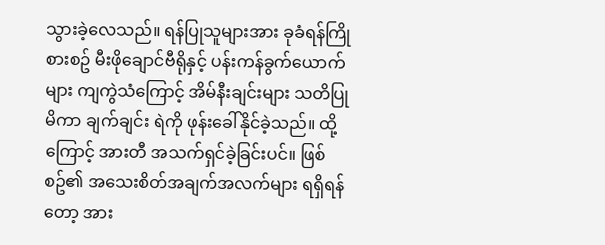သွားခဲ့လေသည်။ ရန်ပြုသူများအား ခုခံရန်ကြိုစားစဥ် မီးဖိုချောင်ဗီရိုနှင့် ပန်းကန်ခွက်ယောက်များ ကျကွဲသံကြောင့် အိမ်နီးချင်းများ သတိပြုမိကာ ချက်ချင်း ရဲကို ဖုန်းခေါ်နိုင်ခဲ့သည်။ ထို့ကြောင့် အားတီ အသက်ရှင်ခဲ့ခြင်းပင်။ ဖြစ်စဥ်၏ အသေးစိတ်အချက်အလက်များ ရရှိရန်တော့ အား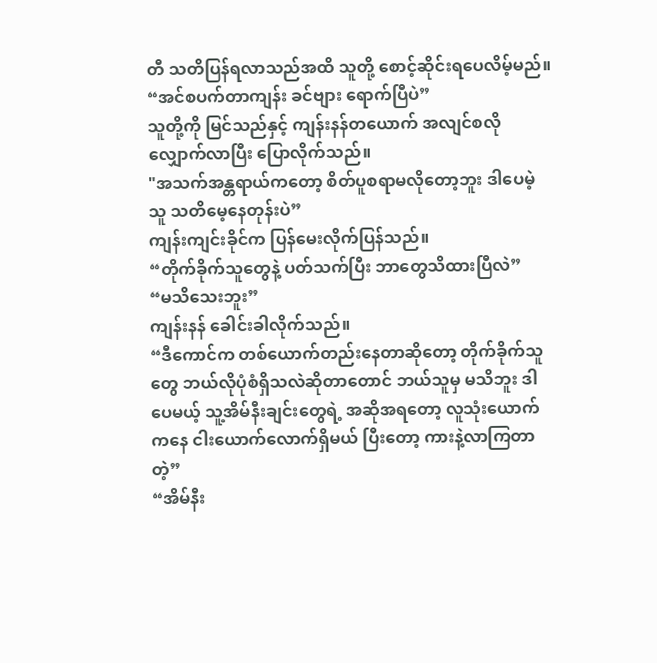တီ သတိပြန်ရလာသည်အထိ သူတို့ စောင့်ဆိုင်းရပေလိမ့်မည်။
“အင်စပက်တာကျန်း ခင်ဗျား ရောက်ပြီပဲ”
သူတို့ကို မြင်သည်နှင့် ကျန်းနန်တယောက် အလျင်စလို လျှောက်လာပြီး ပြောလိုက်သည်။
"အသက်အန္တရာယ်ကတော့ စိတ်ပူစရာမလိုတော့ဘူး ဒါပေမဲ့ သူ သတိမေ့နေတုန်းပဲ”
ကျန်းကျင်းခိုင်က ပြန်မေးလိုက်ပြန်သည်။
“တိုက်ခိုက်သူတွေနဲ့ ပတ်သက်ပြီး ဘာတွေသိထားပြီလဲ”
“မသိသေးဘူး”
ကျန်းနန် ခေါင်းခါလိုက်သည်။
“ဒီကောင်က တစ်ယောက်တည်းနေတာဆိုတော့ တိုက်ခိုက်သူတွေ ဘယ်လိုပုံစံရှိသလဲဆိုတာတောင် ဘယ်သူမှ မသိဘူး ဒါပေမယ့် သူ့အိမ်နီးချင်းတွေရဲ့ အဆိုအရတော့ လူသုံးယောက်ကနေ ငါးယောက်လောက်ရှိမယ် ပြီးတော့ ကားနဲ့လာကြတာတဲ့”
“အိမ်နီး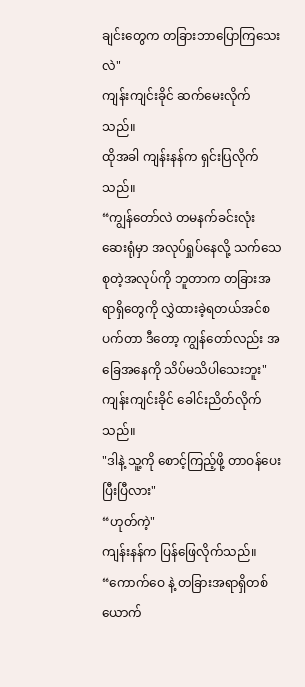ချင်းတွေက တခြားဘာပြောကြသေးလဲ"
ကျန်းကျင်းခိုင် ဆက်မေးလိုက်သည်။
ထိုအခါ ကျန်းနန်က ရှင်းပြလိုက်သည်။
“ကျွန်တော်လဲ တမနက်ခင်းလုံး ဆေးရုံမှာ အလုပ်ရှုပ်နေလို့ သက်သေစုတဲ့အလုပ်ကို ဘူတာက တခြားအရာရှိတွေကို လွှဲထားခဲ့ရတယ်အင်စပက်တာ ဒီတော့ ကျွန်တော်လည်း အခြေအနေကို သိပ်မသိပါသေးဘူး"
ကျန်းကျင်းခိုင် ခေါင်းညိတ်လိုက်သည်။
"ဒါနဲ့ သူ့ကို စောင့်ကြည့်ဖို့ တာဝန်ပေးပြီးပြီလား"
“ဟုတ်ကဲ့"
ကျန်းနန်က ပြန်ဖြေလိုက်သည်။
“ကောက်ဝေ နဲ့ တခြားအရာရှိတစ်ယောက်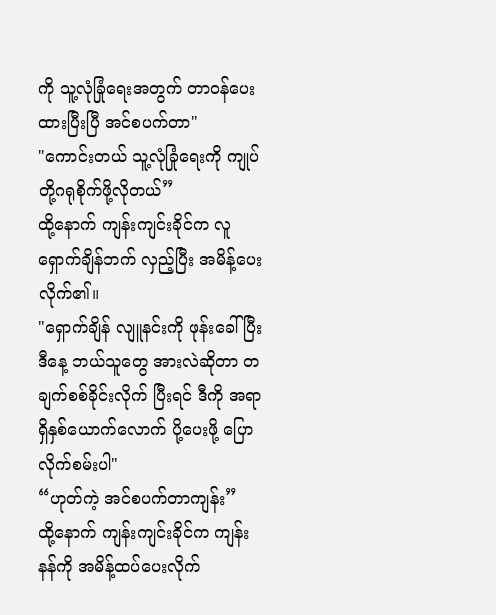ကို သူ့လုံခြုံရေးအတွက် တာဝန်ပေးထားပြီးပြီ အင်စပက်တာ"
"ကောင်းတယ် သူ့လုံခြုံရေးကို ကျုပ်တို့ဂရုစိုက်ဖို့လိုတယ်”
ထို့နောက် ကျန်းကျင်းခိုင်က လူရှောက်ချိန်ဘက် လှည့်ပြီး အမိန့်ပေးလိုက်၏။
"ရှောက်ချိန် လျူနင်းကို ဖုန်းခေါ်ပြီး ဒီနေ့ ဘယ်သူတွေ အားလဲဆိုတာ တချက်စစ်ခိုင်းလိုက် ပြီးရင် ဒီကို အရာရှိနှစ်ယောက်လောက် ပို့ပေးဖို့ ပြောလိုက်စမ်းပါ"
“ဟုတ်ကဲ့ အင်စပက်တာကျန်း”
ထို့နောက် ကျန်းကျင်းခိုင်က ကျန်းနန်ကို အမိန့်ထပ်ပေးလိုက်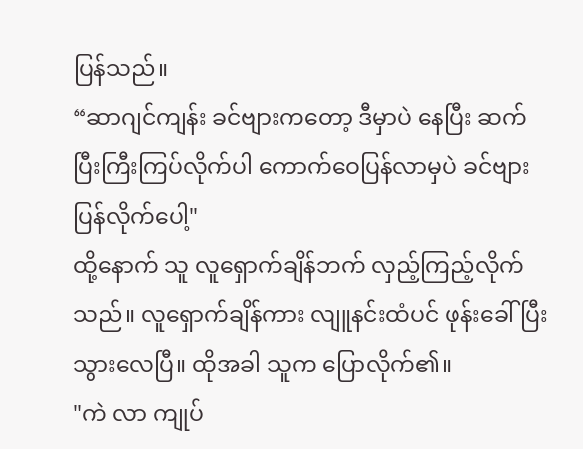ပြန်သည်။
“ဆာဂျင်ကျန်း ခင်ဗျားကတော့ ဒီမှာပဲ နေပြီး ဆက်ပြီးကြီးကြပ်လိုက်ပါ ကောက်ဝေပြန်လာမှပဲ ခင်ဗျားပြန်လိုက်ပေါ့"
ထို့နောက် သူ လူရှောက်ချိန်ဘက် လှည့်ကြည့်လိုက်သည်။ လူရှောက်ချိန်ကား လျူနင်းထံပင် ဖုန်းခေါ်ပြီးသွားလေပြီ။ ထိုအခါ သူက ပြောလိုက်၏။
"ကဲ လာ ကျုပ်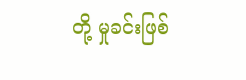တို့ မှုခင်းဖြစ်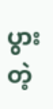ပွားတဲ့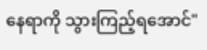နေရာကို သွားကြည့်ရအောင်"